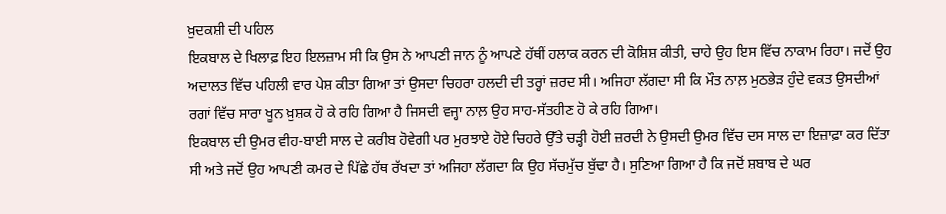ਖ਼ੁਦਕਸ਼ੀ ਦੀ ਪਹਿਲ
ਇਕਬਾਲ ਦੇ ਖਿਲਾਫ਼ ਇਹ ਇਲਜ਼ਾਮ ਸੀ ਕਿ ਉਸ ਨੇ ਆਪਣੀ ਜਾਨ ਨੂੰ ਆਪਣੇ ਹੱਥੀਂ ਹਲਾਕ ਕਰਨ ਦੀ ਕੋਸ਼ਿਸ਼ ਕੀਤੀ, ਚਾਹੇ ਉਹ ਇਸ ਵਿੱਚ ਨਾਕਾਮ ਰਿਹਾ। ਜਦੋਂ ਉਹ ਅਦਾਲਤ ਵਿੱਚ ਪਹਿਲੀ ਵਾਰ ਪੇਸ਼ ਕੀਤਾ ਗਿਆ ਤਾਂ ਉਸਦਾ ਚਿਹਰਾ ਹਲਦੀ ਦੀ ਤਰ੍ਹਾਂ ਜ਼ਰਦ ਸੀ। ਅਜਿਹਾ ਲੱਗਦਾ ਸੀ ਕਿ ਮੌਤ ਨਾਲ਼ ਮੁਠਭੇੜ ਹੁੰਦੇ ਵਕਤ ਉਸਦੀਆਂ ਰਗਾਂ ਵਿੱਚ ਸਾਰਾ ਖੂਨ ਖ਼ੁਸ਼ਕ ਹੋ ਕੇ ਰਹਿ ਗਿਆ ਹੈ ਜਿਸਦੀ ਵਜ੍ਹਾ ਨਾਲ਼ ਉਹ ਸਾਹ-ਸੱਤਹੀਣ ਹੋ ਕੇ ਰਹਿ ਗਿਆ।
ਇਕਬਾਲ ਦੀ ਉਮਰ ਵੀਹ-ਬਾਈ ਸਾਲ ਦੇ ਕਰੀਬ ਹੋਵੇਗੀ ਪਰ ਮੁਰਝਾਏ ਹੋਏ ਚਿਹਰੇ ਉੱਤੇ ਚੜ੍ਹੀ ਹੋਈ ਜ਼ਰਦੀ ਨੇ ਉਸਦੀ ਉਮਰ ਵਿੱਚ ਦਸ ਸਾਲ ਦਾ ਇਜ਼ਾਫ਼ਾ ਕਰ ਦਿੱਤਾ ਸੀ ਅਤੇ ਜਦੋਂ ਉਹ ਆਪਣੀ ਕਮਰ ਦੇ ਪਿੱਛੇ ਹੱਥ ਰੱਖਦਾ ਤਾਂ ਅਜਿਹਾ ਲੱਗਦਾ ਕਿ ਉਹ ਸੱਚਮੁੱਚ ਬੁੱਢਾ ਹੈ। ਸੁਣਿਆ ਗਿਆ ਹੈ ਕਿ ਜਦੋਂ ਸ਼ਬਾਬ ਦੇ ਘਰ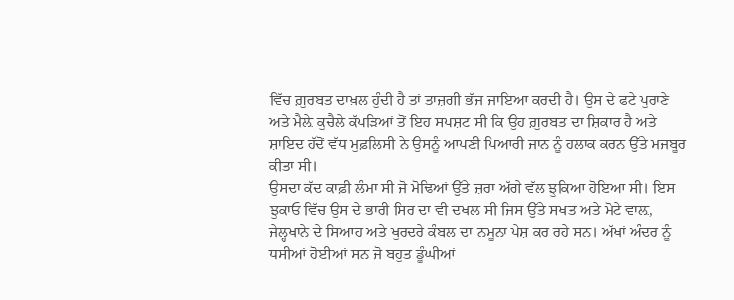ਵਿੱਚ ਗ਼ੁਰਬਤ ਦਾਖ਼ਲ ਹੁੰਦੀ ਹੈ ਤਾਂ ਤਾਜ਼ਗੀ ਭੱਜ ਜਾਇਆ ਕਰਦੀ ਹੈ। ਉਸ ਦੇ ਫਟੇ ਪੁਰਾਣੇ ਅਤੇ ਮੈਲ਼ੇ ਕੁਚੈਲੇ ਕੱਪੜਿਆਂ ਤੋਂ ਇਹ ਸਪਸ਼ਟ ਸੀ ਕਿ ਉਹ ਗ਼ੁਰਬਤ ਦਾ ਸ਼ਿਕਾਰ ਹੈ ਅਤੇ ਸ਼ਾਇਦ ਹੱਦੋਂ ਵੱਧ ਮੁਫ਼ਲਿਸੀ ਨੇ ਉਸਨੂੰ ਆਪਣੀ ਪਿਆਰੀ ਜਾਨ ਨੂੰ ਹਲਾਕ ਕਰਨ ਉੱਤੇ ਮਜਬੂਰ ਕੀਤਾ ਸੀ।
ਉਸਦਾ ਕੱਦ ਕਾਫ਼ੀ ਲੰਮਾ ਸੀ ਜੋ ਮੋਢਿਆਂ ਉੱਤੇ ਜ਼ਰਾ ਅੱਗੇ ਵੱਲ ਝੁਕਿਆ ਹੋਇਆ ਸੀ। ਇਸ ਝੁਕਾਓ ਵਿੱਚ ਉਸ ਦੇ ਭਾਰੀ ਸਿਰ ਦਾ ਵੀ ਦਖਲ ਸੀ ਜਿਸ ਉੱਤੇ ਸਖਤ ਅਤੇ ਮੋਟੇ ਵਾਲ਼, ਜੇਲ੍ਹਖਾਨੇ ਦੇ ਸਿਆਹ ਅਤੇ ਖੁਰਦਰੇ ਕੰਬਲ ਦਾ ਨਮੂਨਾ ਪੇਸ਼ ਕਰ ਰਹੇ ਸਨ। ਅੱਖਾਂ ਅੰਦਰ ਨੂੰ ਧਸੀਆਂ ਹੋਈਆਂ ਸਨ ਜੋ ਬਹੁਤ ਡੂੰਘੀਆਂ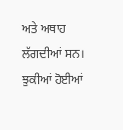ਅਤੇ ਅਥਾਹ ਲੱਗਦੀਆਂ ਸਨ।
ਝੁਕੀਆਂ ਹੋਈਆਂ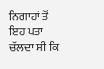ਨਿਗਾਹਾਂ ਤੋਂ ਇਹ ਪਤਾ ਚੱਲਦਾ ਸੀ ਕਿ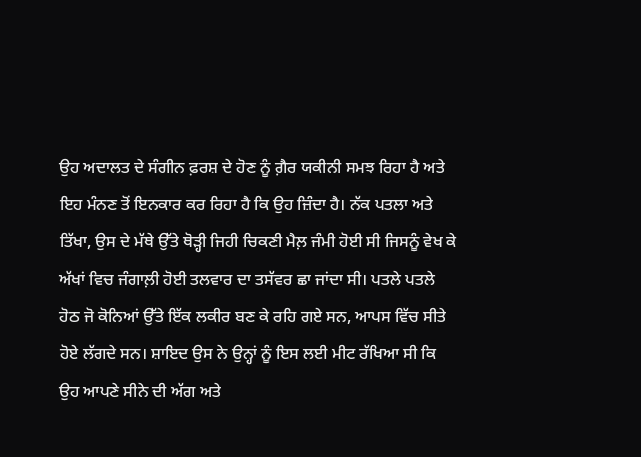ਉਹ ਅਦਾਲਤ ਦੇ ਸੰਗੀਨ ਫ਼ਰਸ਼ ਦੇ ਹੋਣ ਨੂੰ ਗ਼ੈਰ ਯਕੀਨੀ ਸਮਝ ਰਿਹਾ ਹੈ ਅਤੇ ਇਹ ਮੰਨਣ ਤੋਂ ਇਨਕਾਰ ਕਰ ਰਿਹਾ ਹੈ ਕਿ ਉਹ ਜ਼ਿੰਦਾ ਹੈ। ਨੱਕ ਪਤਲਾ ਅਤੇ ਤਿੱਖਾ, ਉਸ ਦੇ ਮੱਥੇ ਉੱਤੇ ਥੋੜ੍ਹੀ ਜਿਹੀ ਚਿਕਣੀ ਮੈਲ਼ ਜੰਮੀ ਹੋਈ ਸੀ ਜਿਸਨੂੰ ਵੇਖ ਕੇ ਅੱਖਾਂ ਵਿਚ ਜੰਗਾਲ਼ੀ ਹੋਈ ਤਲਵਾਰ ਦਾ ਤਸੱਵਰ ਛਾ ਜਾਂਦਾ ਸੀ। ਪਤਲੇ ਪਤਲੇ ਹੋਠ ਜੋ ਕੋਨਿਆਂ ਉੱਤੇ ਇੱਕ ਲਕੀਰ ਬਣ ਕੇ ਰਹਿ ਗਏ ਸਨ, ਆਪਸ ਵਿੱਚ ਸੀਤੇ ਹੋਏ ਲੱਗਦੇ ਸਨ। ਸ਼ਾਇਦ ਉਸ ਨੇ ਉਨ੍ਹਾਂ ਨੂੰ ਇਸ ਲਈ ਮੀਟ ਰੱਖਿਆ ਸੀ ਕਿ ਉਹ ਆਪਣੇ ਸੀਨੇ ਦੀ ਅੱਗ ਅਤੇ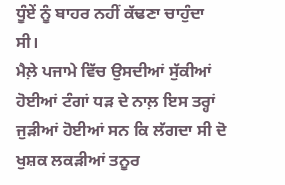ਧੂੰਏਂ ਨੂੰ ਬਾਹਰ ਨਹੀਂ ਕੱਢਣਾ ਚਾਹੁੰਦਾ ਸੀ।
ਮੈਲ਼ੇ ਪਜਾਮੇ ਵਿੱਚ ਉਸਦੀਆਂ ਸੁੱਕੀਆਂ ਹੋਈਆਂ ਟੰਗਾਂ ਧੜ ਦੇ ਨਾਲ਼ ਇਸ ਤਰ੍ਹਾਂ ਜੁੜੀਆਂ ਹੋਈਆਂ ਸਨ ਕਿ ਲੱਗਦਾ ਸੀ ਦੋ ਖੁਸ਼ਕ ਲਕੜੀਆਂ ਤਨੂਰ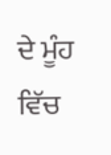ਦੇ ਮੂੰਹ ਵਿੱਚ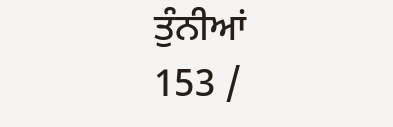ਤੁੰਨੀਆਂ
153 /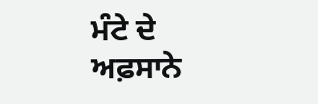ਮੰਟੇ ਦੇ ਅਫ਼ਸਾਨੇ